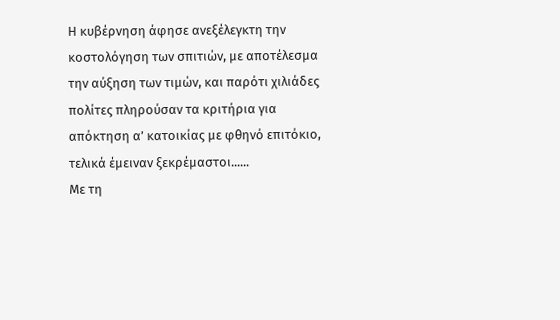Η κυβέρνηση άφησε ανεξέλεγκτη την κοστολόγηση των σπιτιών, με αποτέλεσμα την αύξηση των τιμών, και παρότι χιλιάδες πολίτες πληρούσαν τα κριτήρια για απόκτηση α’ κατοικίας με φθηνό επιτόκιο, τελικά έμειναν ξεκρέμαστοι......
Με τη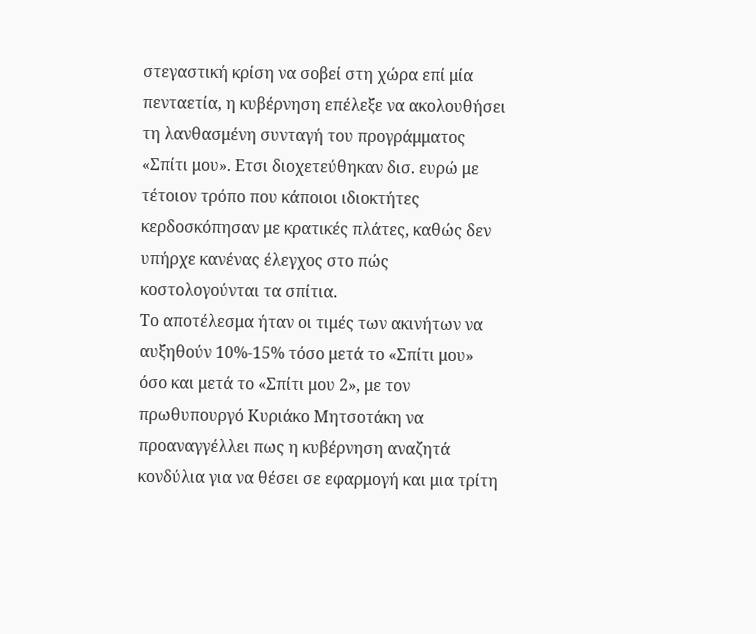στεγαστική κρίση να σοβεί στη χώρα επί μία πενταετία, η κυβέρνηση επέλεξε να ακολουθήσει τη λανθασμένη συνταγή του προγράμματος «Σπίτι μου». Ετσι διοχετεύθηκαν δισ. ευρώ με τέτοιον τρόπο που κάποιοι ιδιοκτήτες κερδοσκόπησαν με κρατικές πλάτες, καθώς δεν υπήρχε κανένας έλεγχος στο πώς κοστολογούνται τα σπίτια.
Το αποτέλεσμα ήταν οι τιμές των ακινήτων να αυξηθούν 10%-15% τόσο μετά το «Σπίτι μου» όσο και μετά το «Σπίτι μου 2», με τον πρωθυπουργό Κυριάκο Μητσοτάκη να προαναγγέλλει πως η κυβέρνηση αναζητά κονδύλια για να θέσει σε εφαρμογή και μια τρίτη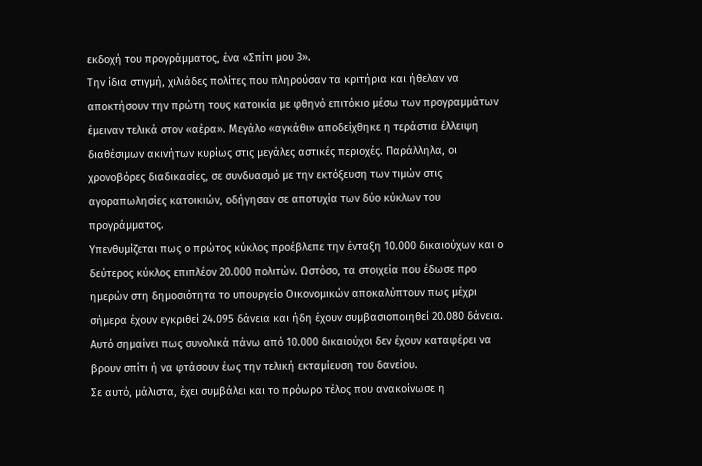εκδοχή του προγράμματος, ένα «Σπίτι μου 3».
Την ίδια στιγμή, χιλιάδες πολίτες που πληρούσαν τα κριτήρια και ήθελαν να αποκτήσουν την πρώτη τους κατοικία με φθηνό επιτόκιο μέσω των προγραμμάτων έμειναν τελικά στον «αέρα». Μεγάλο «αγκάθι» αποδείχθηκε η τεράστια έλλειψη διαθέσιμων ακινήτων κυρίως στις μεγάλες αστικές περιοχές. Παράλληλα, οι χρονοβόρες διαδικασίες, σε συνδυασμό με την εκτόξευση των τιμών στις αγοραπωλησίες κατοικιών, οδήγησαν σε αποτυχία των δύο κύκλων του προγράμματος.
Υπενθυμίζεται πως ο πρώτος κύκλος προέβλεπε την ένταξη 10.000 δικαιούχων και ο δεύτερος κύκλος επιπλέον 20.000 πολιτών. Ωστόσο, τα στοιχεία που έδωσε προ ημερών στη δημοσιότητα το υπουργείο Οικονομικών αποκαλύπτουν πως μέχρι σήμερα έχουν εγκριθεί 24.095 δάνεια και ήδη έχουν συμβασιοποιηθεί 20.080 δάνεια. Αυτό σημαίνει πως συνολικά πάνω από 10.000 δικαιούχοι δεν έχουν καταφέρει να βρουν σπίτι ή να φτάσουν έως την τελική εκταμίευση του δανείου.
Σε αυτό, μάλιστα, έχει συμβάλει και το πρόωρο τέλος που ανακοίνωσε η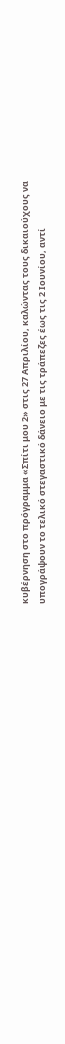κυβέρνηση στο πρόγραμμα «Σπίτι μου 2» στις 27 Απριλίου, καλώντας τους δικαιούχους να υπογράψουν το τελικό στεγαστικό δάνειο με τις τράπεζες έως τις 2 Ιουνίου, αντί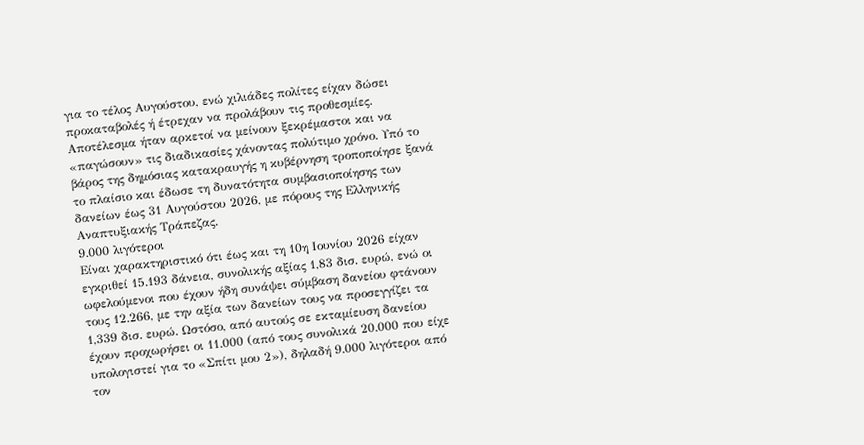για το τέλος Αυγούστου, ενώ χιλιάδες πολίτες είχαν δώσει προκαταβολές ή έτρεχαν να προλάβουν τις προθεσμίες.
Αποτέλεσμα ήταν αρκετοί να μείνουν ξεκρέμαστοι και να «παγώσουν» τις διαδικασίες χάνοντας πολύτιμο χρόνο. Υπό το βάρος της δημόσιας κατακραυγής η κυβέρνηση τροποποίησε ξανά το πλαίσιο και έδωσε τη δυνατότητα συμβασιοποίησης των δανείων έως 31 Αυγούστου 2026, με πόρους της Ελληνικής Αναπτυξιακής Τράπεζας.
9.000 λιγότεροι
Είναι χαρακτηριστικό ότι έως και τη 10η Ιουνίου 2026 είχαν εγκριθεί 15.193 δάνεια, συνολικής αξίας 1,83 δισ. ευρώ, ενώ οι ωφελούμενοι που έχουν ήδη συνάψει σύμβαση δανείου φτάνουν τους 12.266, με την αξία των δανείων τους να προσεγγίζει τα 1,339 δισ. ευρώ. Ωστόσο, από αυτούς σε εκταμίευση δανείου έχουν προχωρήσει οι 11.000 (από τους συνολικά 20.000 που είχε υπολογιστεί για το «Σπίτι μου 2»), δηλαδή 9.000 λιγότεροι από τον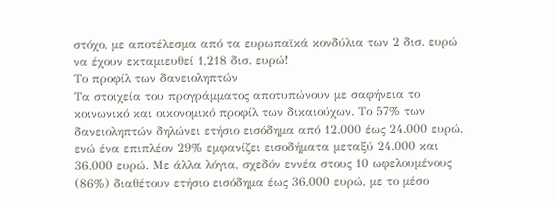στόχο, με αποτέλεσμα από τα ευρωπαϊκά κονδύλια των 2 δισ. ευρώ να έχουν εκταμιευθεί 1,218 δισ. ευρώ!
Το προφίλ των δανειοληπτών
Τα στοιχεία του προγράμματος αποτυπώνουν με σαφήνεια το κοινωνικό και οικονομικό προφίλ των δικαιούχων. Το 57% των δανειοληπτών δηλώνει ετήσιο εισόδημα από 12.000 έως 24.000 ευρώ, ενώ ένα επιπλέον 29% εμφανίζει εισοδήματα μεταξύ 24.000 και 36.000 ευρώ. Με άλλα λόγια, σχεδόν εννέα στους 10 ωφελουμένους (86%) διαθέτουν ετήσιο εισόδημα έως 36.000 ευρώ, με το μέσο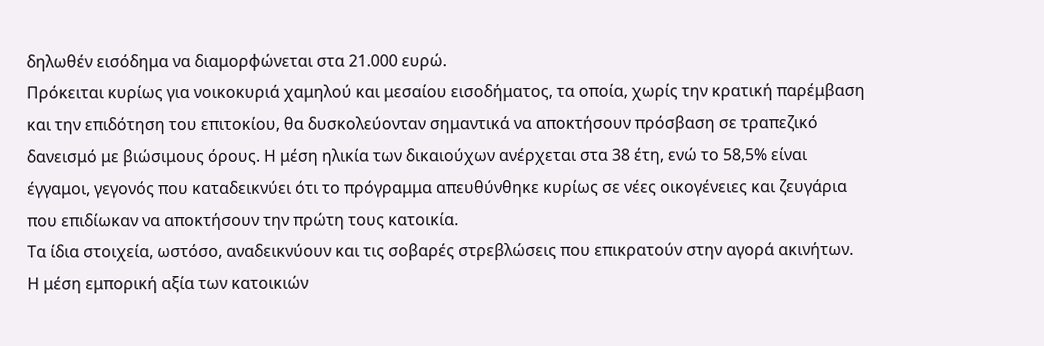δηλωθέν εισόδημα να διαμορφώνεται στα 21.000 ευρώ.
Πρόκειται κυρίως για νοικοκυριά χαμηλού και μεσαίου εισοδήματος, τα οποία, χωρίς την κρατική παρέμβαση και την επιδότηση του επιτοκίου, θα δυσκολεύονταν σημαντικά να αποκτήσουν πρόσβαση σε τραπεζικό δανεισμό με βιώσιμους όρους. Η μέση ηλικία των δικαιούχων ανέρχεται στα 38 έτη, ενώ το 58,5% είναι έγγαμοι, γεγονός που καταδεικνύει ότι το πρόγραμμα απευθύνθηκε κυρίως σε νέες οικογένειες και ζευγάρια που επιδίωκαν να αποκτήσουν την πρώτη τους κατοικία.
Τα ίδια στοιχεία, ωστόσο, αναδεικνύουν και τις σοβαρές στρεβλώσεις που επικρατούν στην αγορά ακινήτων. Η μέση εμπορική αξία των κατοικιών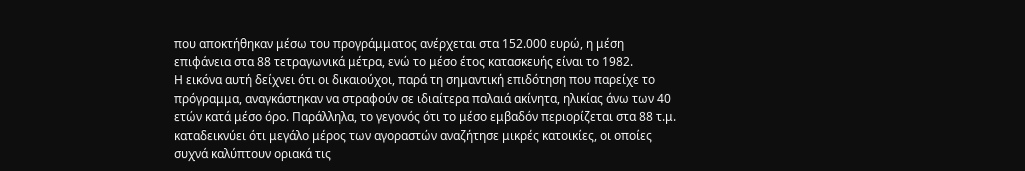που αποκτήθηκαν μέσω του προγράμματος ανέρχεται στα 152.000 ευρώ, η μέση επιφάνεια στα 88 τετραγωνικά μέτρα, ενώ το μέσο έτος κατασκευής είναι το 1982.
Η εικόνα αυτή δείχνει ότι οι δικαιούχοι, παρά τη σημαντική επιδότηση που παρείχε το πρόγραμμα, αναγκάστηκαν να στραφούν σε ιδιαίτερα παλαιά ακίνητα, ηλικίας άνω των 40 ετών κατά μέσο όρο. Παράλληλα, το γεγονός ότι το μέσο εμβαδόν περιορίζεται στα 88 τ.μ. καταδεικνύει ότι μεγάλο μέρος των αγοραστών αναζήτησε μικρές κατοικίες, οι οποίες συχνά καλύπτουν οριακά τις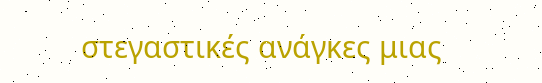στεγαστικές ανάγκες μιας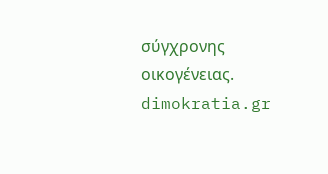σύγχρονης οικογένειας.
dimokratia.gr